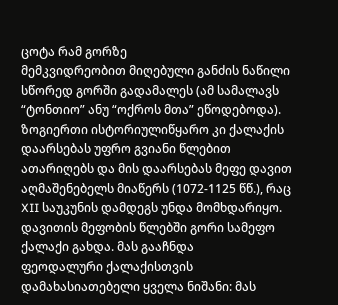ცოტა რამ გორზე
მემკვიდრეობით მიღებული განძის ნაწილი სწორედ გორში გადამალეს (ამ სამალავს “ტონთიო” ანუ “ოქროს მთა” ეწოდებოდა). ზოგიერთი ისტორიულიწყარო კი ქალაქის დაარსებას უფრო გვიანი წლებით ათარიღებს და მის დაარსებას მეფე დავით აღმაშენებელს მიაწერს (1072-1125 წწ.), რაც XII საუკუნის დამდეგს უნდა მომხდარიყო. დავითის მეფობის წლებში გორი სამეფო ქალაქი გახდა. მას გააჩნდა
ფეოდალური ქალაქისთვის დამახასიათებელი ყველა ნიშანი: მას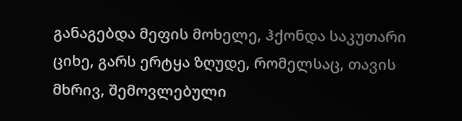განაგებდა მეფის მოხელე, ჰქონდა საკუთარი ციხე, გარს ერტყა ზღუდე, რომელსაც, თავის მხრივ, შემოვლებული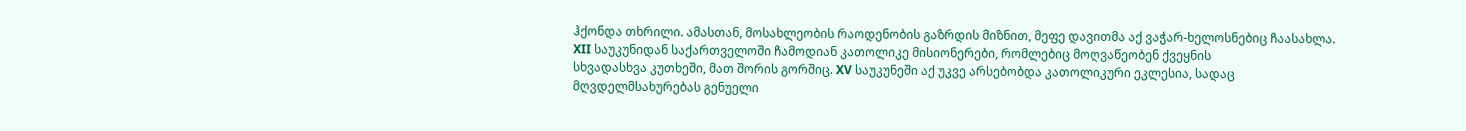ჰქონდა თხრილი. ამასთან, მოსახლეობის რაოდენობის გაზრდის მიზნით, მეფე დავითმა აქ ვაჭარ-ხელოსნებიც ჩაასახლა. XII საუკუნიდან საქართველოში ჩამოდიან კათოლიკე მისიონერები, რომლებიც მოღვაწეობენ ქვეყნის
სხვადასხვა კუთხეში, მათ შორის გორშიც. XV საუკუნეში აქ უკვე არსებობდა კათოლიკური ეკლესია, სადაც მღვდელმსახურებას გენუელი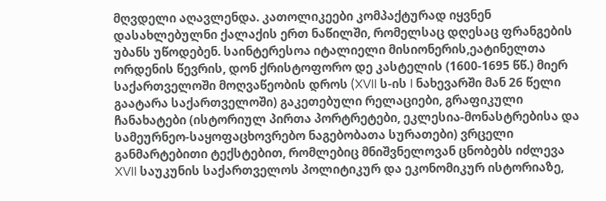მღვდელი აღავლენდა. კათოლიკეები კომპაქტურად იყვნენ დასახლებულნი ქალაქის ერთ ნაწილში, რომელსაც დღესაც ფრანგების უბანს უწოდებენ. საინტერესოა იტალიელი მისიონერის,ეატინელთა ორდენის წევრის, დონ ქრისტოფორო დე კასტელის (1600-1695 წწ.) მიერ საქართველოში მოღვაწეობის დროს (XVII ს-ის I ნახევარში მან 26 წელი გაატარა საქართველოში) გაკეთებული რელაციები, გრაფიკული ჩანახატები (ისტორიულ პირთა პორტრეტები, ეკლესია-მონასტრებისა და სამეურნეო-საყოფაცხოვრებო ნაგებობათა სურათები) ვრცელი განმარტებითი ტექსტებით, რომლებიც მნიშვნელოვან ცნობებს იძლევა XVII საუკუნის საქართველოს პოლიტიკურ და ეკონომიკურ ისტორიაზე,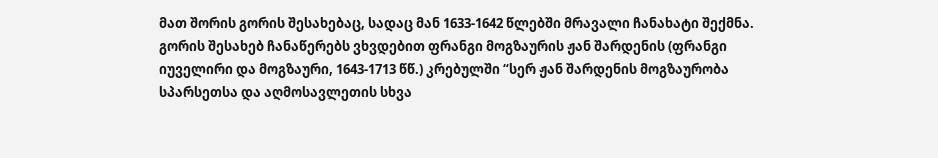მათ შორის გორის შესახებაც, სადაც მან 1633-1642 წლებში მრავალი ჩანახატი შექმნა. გორის შესახებ ჩანაწერებს ვხვდებით ფრანგი მოგზაურის ჟან შარდენის (ფრანგი იუველირი და მოგზაური, 1643-1713 წწ.) კრებულში “სერ ჟან შარდენის მოგზაურობა სპარსეთსა და აღმოსავლეთის სხვა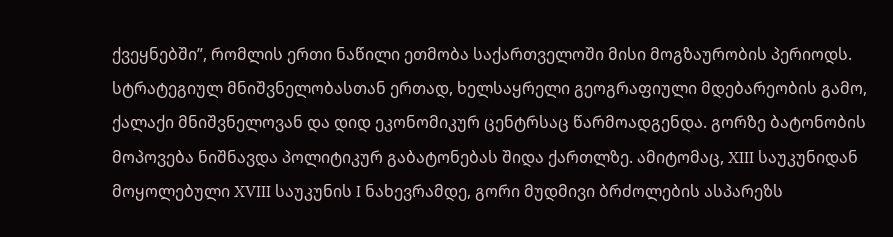ქვეყნებში”, რომლის ერთი ნაწილი ეთმობა საქართველოში მისი მოგზაურობის პერიოდს.
სტრატეგიულ მნიშვნელობასთან ერთად, ხელსაყრელი გეოგრაფიული მდებარეობის გამო, ქალაქი მნიშვნელოვან და დიდ ეკონომიკურ ცენტრსაც წარმოადგენდა. გორზე ბატონობის მოპოვება ნიშნავდა პოლიტიკურ გაბატონებას შიდა ქართლზე. ამიტომაც, XIII საუკუნიდან მოყოლებული XVIII საუკუნის I ნახევრამდე, გორი მუდმივი ბრძოლების ასპარეზს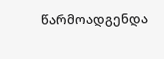წარმოადგენდა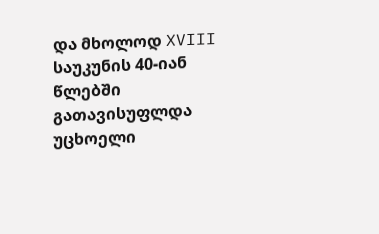და მხოლოდ XVIII საუკუნის 40-იან წლებში გათავისუფლდა უცხოელი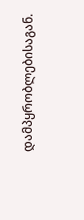დამპყრობლებისაგან.